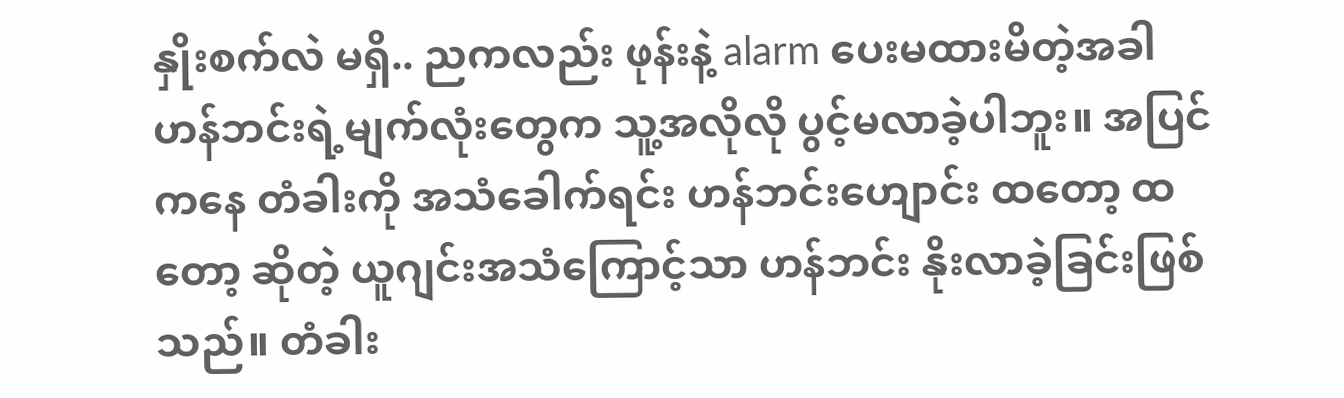နှိုးစက်လဲ မရှိ.. ညကလည်း ဖုန်းနဲ့ alarm ပေးမထားမိတဲ့အခါ ဟန်ဘင်းရဲ့မျက်လုံးတွေက သူ့အလိုလို ပွင့်မလာခဲ့ပါဘူး။ အပြင်ကနေ တံခါးကို အသံခေါက်ရင်း ဟန်ဘင်းဟျောင်း ထတော့ ထတော့ ဆိုတဲ့ ယူဂျင်းအသံကြောင့်သာ ဟန်ဘင်း နိုးလာခဲ့ခြင်းဖြစ်သည်။ တံခါး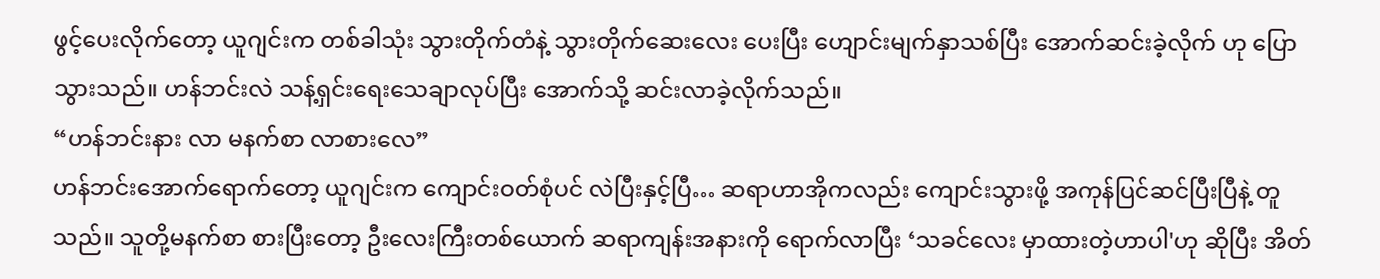ဖွင့်ပေးလိုက်တော့ ယူဂျင်းက တစ်ခါသုံး သွားတိုက်တံနဲ့ သွားတိုက်ဆေးလေး ပေးပြီး ဟျောင်းမျက်နှာသစ်ပြီး အောက်ဆင်းခဲ့လိုက် ဟု ပြောသွားသည်။ ဟန်ဘင်းလဲ သန့်ရှင်းရေးသေချာလုပ်ပြီး အောက်သို့ ဆင်းလာခဲ့လိုက်သည်။
“ဟန်ဘင်းနား လာ မနက်စာ လာစားလေ”
ဟန်ဘင်းအောက်ရောက်တော့ ယူဂျင်းက ကျောင်းဝတ်စုံပင် လဲပြီးနှင့်ပြီ… ဆရာဟာအိုကလည်း ကျောင်းသွားဖို့ အကုန်ပြင်ဆင်ပြီးပြီနဲ့ တူသည်။ သူတို့မနက်စာ စားပြီးတော့ ဦးလေးကြီးတစ်ယောက် ဆရာကျန်းအနားကို ရောက်လာပြီး ‘သခင်လေး မှာထားတဲ့ဟာပါ'ဟု ဆိုပြီး အိတ်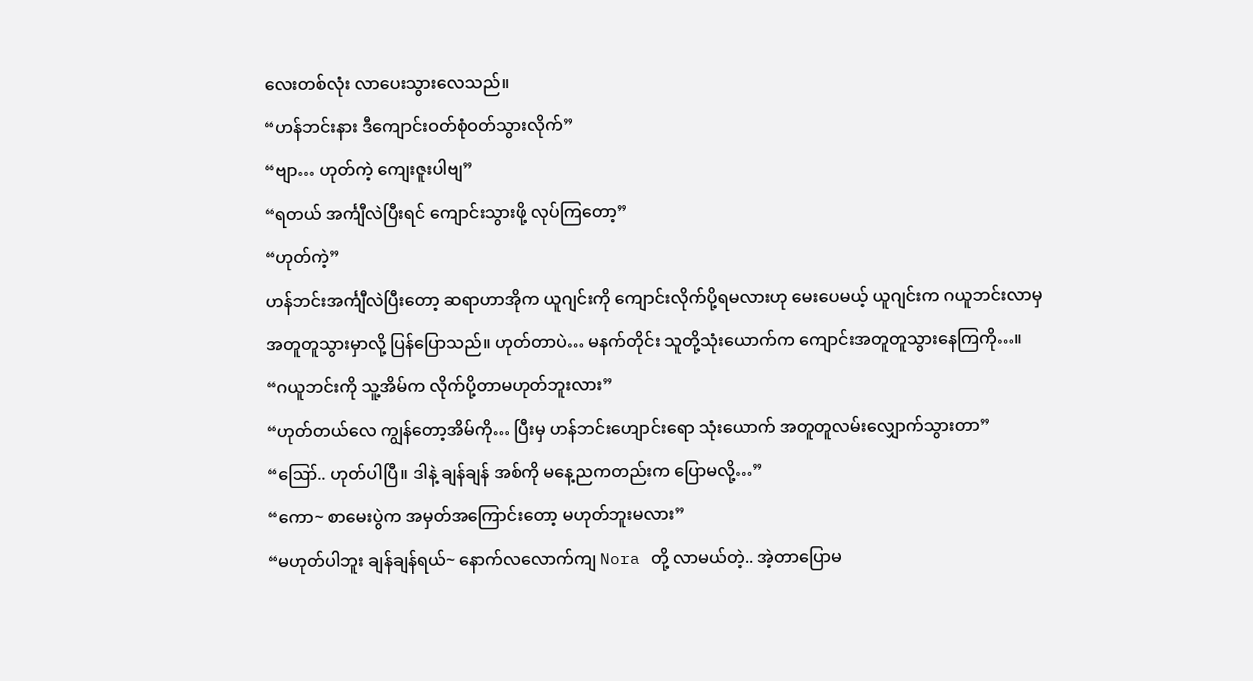လေးတစ်လုံး လာပေးသွားလေသည်။
“ဟန်ဘင်းနား ဒီကျောင်းဝတ်စုံဝတ်သွားလိုက်”
“ဗျာ… ဟုတ်ကဲ့ ကျေးဇူးပါဗျ”
“ရတယ် အင်္ကျီလဲပြီးရင် ကျောင်းသွားဖို့ လုပ်ကြတော့”
“ဟုတ်ကဲ့”
ဟန်ဘင်းအင်္ကျီလဲပြီးတော့ ဆရာဟာအိုက ယူဂျင်းကို ကျောင်းလိုက်ပို့ရမလားဟု မေးပေမယ့် ယူဂျင်းက ဂယူဘင်းလာမှ အတူတူသွားမှာလို့ ပြန်ပြောသည်။ ဟုတ်တာပဲ… မနက်တိုင်း သူတို့သုံးယောက်က ကျောင်းအတူတူသွားနေကြကို…။
“ဂယူဘင်းကို သူ့အိမ်က လိုက်ပို့တာမဟုတ်ဘူးလား”
“ဟုတ်တယ်လေ ကျွန်တော့အိမ်ကို… ပြီးမှ ဟန်ဘင်းဟျောင်းရော သုံးယောက် အတူတူလမ်းလျှောက်သွားတာ”
“ဪ.. ဟုတ်ပါပြီ။ ဒါနဲ့ ချန်ချန် အစ်ကို မနေ့ညကတည်းက ပြောမလို့…”
“ကော~ စာမေးပွဲက အမှတ်အကြောင်းတော့ မဟုတ်ဘူးမလား”
“မဟုတ်ပါဘူး ချန်ချန်ရယ်~ နောက်လလောက်ကျ Nora တို့ လာမယ်တဲ့.. အဲ့တာပြောမ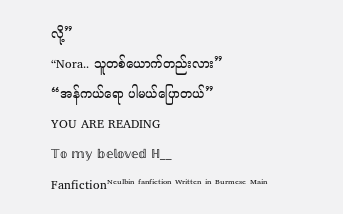လို့”
“Nora.. သူတစ်ယောက်တည်းလား”
“အန်ကယ်ရော ပါမယ်ပြောတယ်”
YOU ARE READING
𝕋𝕠 𝕞𝕪 𝕓𝕖𝕝𝕠𝕧𝕖𝕕 ℍ__
Fanfictionᴺᵉᵘˡᵇⁱⁿ ᶠᵃⁿᶠⁱᶜᵗⁱᵒⁿ ᵂʳⁱᵗᵗᵉⁿ ⁱⁿ ᴮᵘʳᵐᵉˢᵉ ᴹᵃⁱⁿ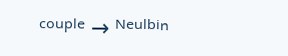ᶜᵒᵘᵖˡᵉ → ᴺᵉᵘˡᵇⁱⁿ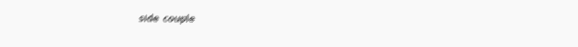ˢⁱᵈᵉ ᶜᵒᵘᵖˡᵉ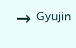→ ᴳʸᵘʲⁱⁿ